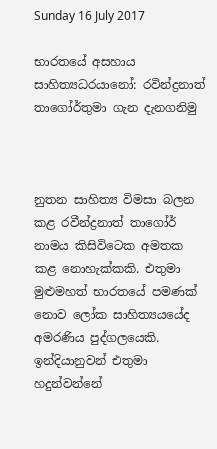Sunday 16 July 2017

භාරතයේ අසහාය සාහිත්‍යධරයානෝ: රවින්ද්‍රනාත් තාගෝර්තුමා ගැන දැනගනිමු



නුතන සාහිත්‍ය විමසා බලන කළ රවීන්ද්‍රනාත් තාගෝර් නාමය කිසිවිටෙක අමතක කළ නොහැක්කකි. එතුමා මුළුමහත් භාරතයේ පමණක් නොව ලෝක සාහිත්‍යයයේද අමරණිය පුද්ගලයෙකි. ඉන්දියානුවන් එතුමා හදුන්වන්නේ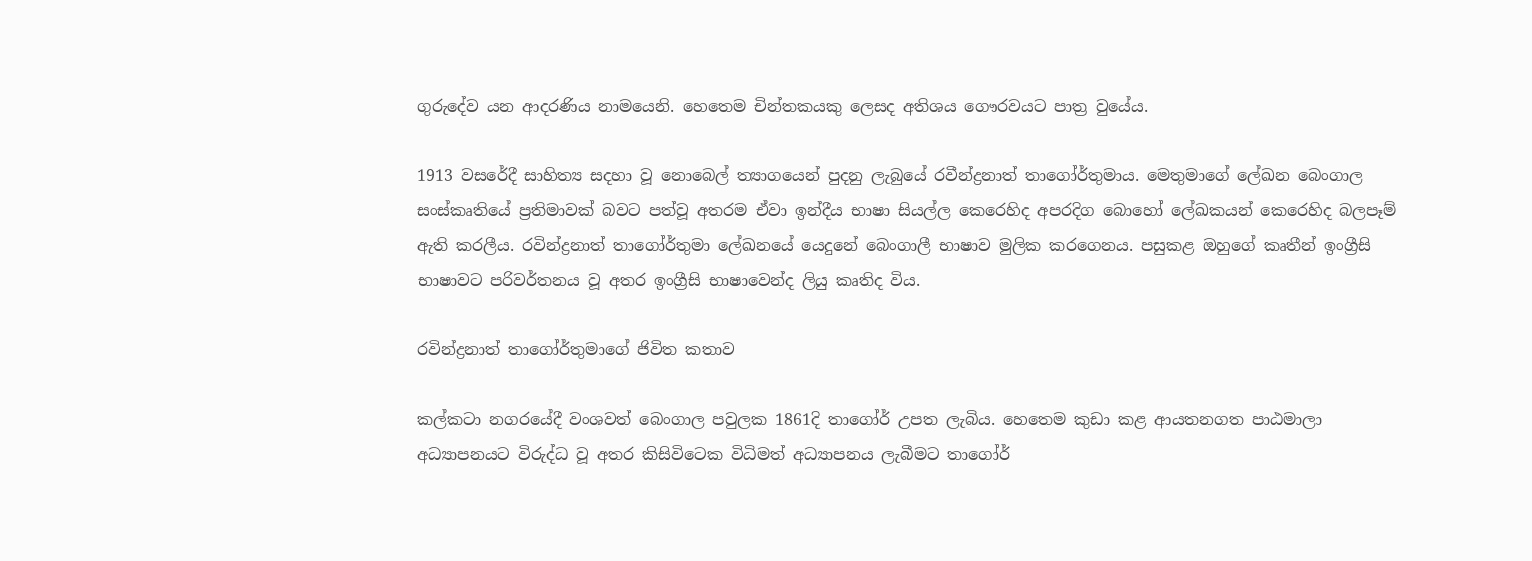ගුරුදේව යන ආදරණිය නාමයෙනි. හෙතෙම චින්තකයකු ලෙසද අතිශය ගෞරවයට පාත්‍ර වුයේය.

1913 වසරේදී සාහිත්‍ය සදහා වූ නොබෙල් ත්‍යාගයෙන් පුදනු ලැබුයේ රවීන්ද්‍රනාත් තාගෝර්තුමාය. මෙතුමාගේ ලේඛන බෙංගාල සංස්කෘතියේ ප්‍රතිමාවක් බවට පත්වූ අතරම ඒවා ඉන්දීය භාෂා සියල්ල කෙරෙහිද අපරදිග බොහෝ ලේඛකයන් කෙරෙහිද බලපෑම් ඇති කරලීය. රවින්ද්‍රනාත් තාගෝර්තුමා ලේඛනයේ යෙදුනේ බෙංගාලී භාෂාව මුලික කරගෙනය. පසුකළ ඔහුගේ කෘතීන් ඉංග්‍රීසි භාෂාවට පරිවර්තනය වූ අතර ඉංග්‍රීසි භාෂාවෙන්ද ලියු කෘතිද විය.

රවින්ද්‍රනාත් තාගෝර්තුමාගේ ජිවිත කතාව

කල්කටා නගරයේදී වංශවත් බෙංගාල පවුලක 1861දි තාගෝර් උපත ලැබිය. හෙතෙම කුඩා කළ ආයතනගත පාඨමාලා අධ්‍යාපනයට විරුද්ධ වූ අතර කිසිවිටෙක විධිමත් අධ්‍යාපනය ලැබීමට තාගෝර්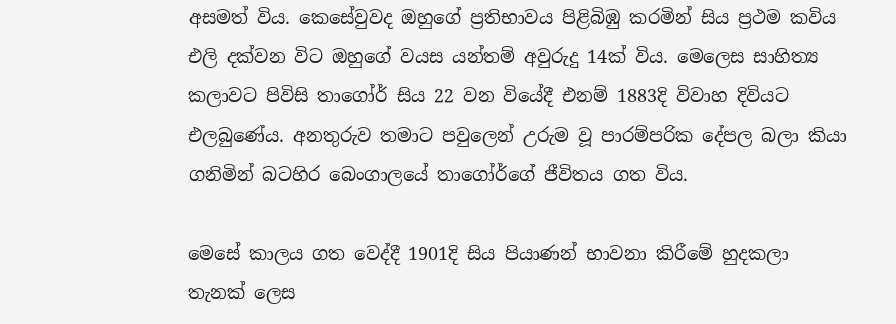අසමත් විය. කෙසේවුවද ඔහුගේ ප්‍රතිභාවය පිළිබිඹු කරමින් සිය ප්‍රථම කවිය එලි දක්වන විට ඔහුගේ වයස යන්තම් අවුරුදු 14ක් විය. මෙලෙස සාහිත්‍ය කලාවට පිවිසි තාගෝර් සිය 22 වන වියේදී එනම් 1883දි විවාහ දිවියට එලබුණේය. අනතුරුව තමාට පවුලෙන් උරුම වූ පාරම්පරික දේපල බලා කියා ගනිමින් බටහිර බෙංගාලයේ තාගෝර්ගේ ජීවිතය ගත විය.

මෙසේ කාලය ගත වෙද්දී 1901දි සිය පියාණන් භාවනා කිරීමේ හුදකලා තැනක් ලෙස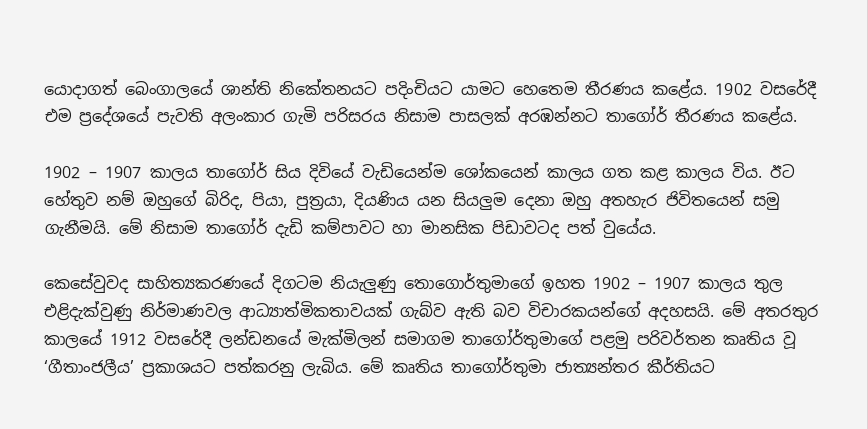යොදාගත් බෙංගාලයේ ශාන්ති නිකේතනයට පදිංචියට යාමට හෙතෙම තීරණය කළේය. 1902 වසරේදී එම ප්‍රදේශයේ පැවති අලංකාර ගැමි පරිසරය නිසාම පාසලක් අරඹන්නට තාගෝර් තීරණය කළේය.

1902 – 1907 කාලය තාගෝර් සිය දිවියේ වැඩියෙන්ම ශෝකයෙන් කාලය ගත කළ කාලය විය. ඊට හේතුව නම් ඔහුගේ බිරිද, පියා, පුත්‍රයා, දියණිය යන සියලුම දෙනා ඔහු අතහැර ජිවිතයෙන් සමු ගැනීමයි. මේ නිසාම තාගෝර් දැඩි කම්පාවට හා මානසික පිඩාවටද පත් වුයේය.

කෙසේවුවද සාහිත්‍යකරණයේ දිගටම නියැලුණු තොගොර්තුමාගේ ඉහත 1902 – 1907 කාලය තුල එළිදැක්වුණු නිර්මාණවල ආධ්‍යාත්මිකතාවයක් ගැබ්ව ඇති බව විචාරකයන්ගේ අදහසයි. මේ අතරතුර කාලයේ 1912 වසරේදී ලන්ඩනයේ මැක්මිලන් සමාගම තාගෝර්තුමාගේ පළමු පරිවර්තන කෘතිය වූ ‘ගීතාංජලීය’ ප්‍රකාශයට පත්කරනු ලැබිය. මේ කෘතිය තාගෝර්තුමා ජාත්‍යන්තර කීර්තියට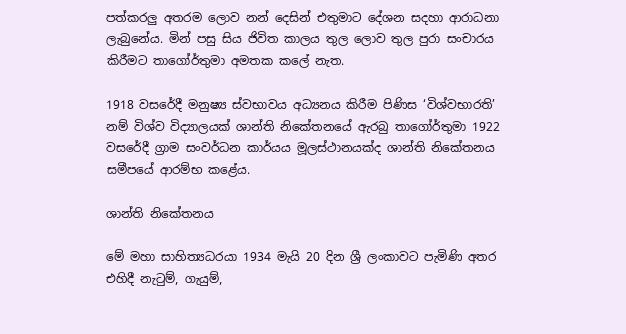පත්කරලු අතරම ලොව නන් දෙසින් එතුමාට දේශන සදහා ආරාධනා ලැබුනේය. මින් පසු සිය ජිවිත කාලය තුල ලොව තුල පුරා සංචාරය කිරීමට තාගෝර්තුමා අමතක කලේ නැත.

1918 වසරේදී මනුෂ්‍ය ස්වභාවය අධ්‍යනය කිරීම පිණිස ‘විශ්වභාරති’ නම් විශ්ව විද්‍යාලයක් ශාන්ති නිකේතනයේ ඇරබු තාගෝර්තුමා 1922 වසරේදී ග්‍රාම සංවර්ධන කාර්යය මූලස්ථානයක්ද ශාන්ති නිකේතනය සමීපයේ ආරම්භ කළේය.

ශාන්ති නිකේතනය

මේ මහා සාහිත්‍යධරයා 1934 මැයි 20 දින ශ්‍රී ලංකාවට පැමිණි අතර එහිදී නැටුම්, ගැයුම්,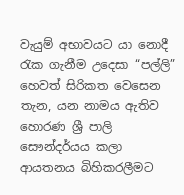වැයුම් අභාවයට යා නොදී රැක ගැනීම උදෙසා “පල්ලි” හෙවත් සිරිකත වෙසෙන තැන, යන නාමය ඇතිව හොරණ ශ්‍රී පාලි සෞන්දර්යය කලා ආයතනය බිහිකරලීමට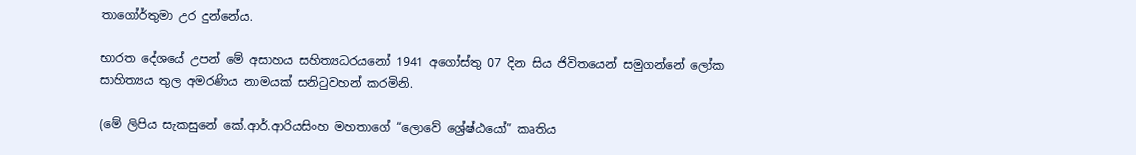තාගෝර්තුමා උර දුන්නේය.

භාරත දේශයේ උපන් මේ අසාහය සහිත්‍යධරයනෝ 1941 අගෝස්තු 07 දින සිය ජිවිතයෙන් සමුගන්නේ ලෝක සාහිත්‍යය තුල අමරණිය නාමයක් සනිටුවහන් කරමිනි.

(මේ ලිපිය සැකසුනේ කේ.ආර්.ආරියසිංහ මහතාගේ “ලොවේ ශ්‍රේෂ්ඨයෝ” කෘතිය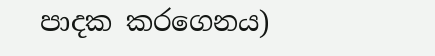පාදක කරගෙනය)